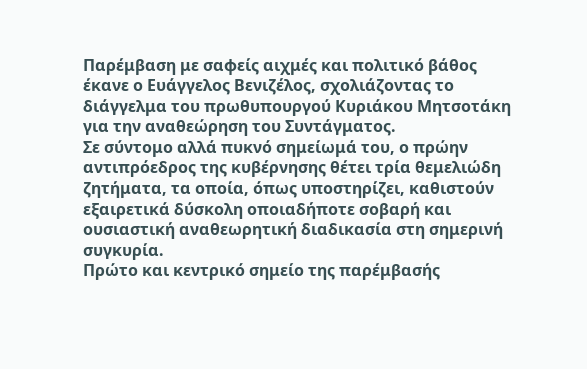Παρέμβαση με σαφείς αιχμές και πολιτικό βάθος έκανε ο Ευάγγελος Βενιζέλος, σχολιάζοντας το διάγγελμα του πρωθυπουργού Κυριάκου Μητσοτάκη για την αναθεώρηση του Συντάγματος.
Σε σύντομο αλλά πυκνό σημείωμά του, ο πρώην αντιπρόεδρος της κυβέρνησης θέτει τρία θεμελιώδη ζητήματα, τα οποία, όπως υποστηρίζει, καθιστούν εξαιρετικά δύσκολη οποιαδήποτε σοβαρή και ουσιαστική αναθεωρητική διαδικασία στη σημερινή συγκυρία.
Πρώτο και κεντρικό σημείο της παρέμβασής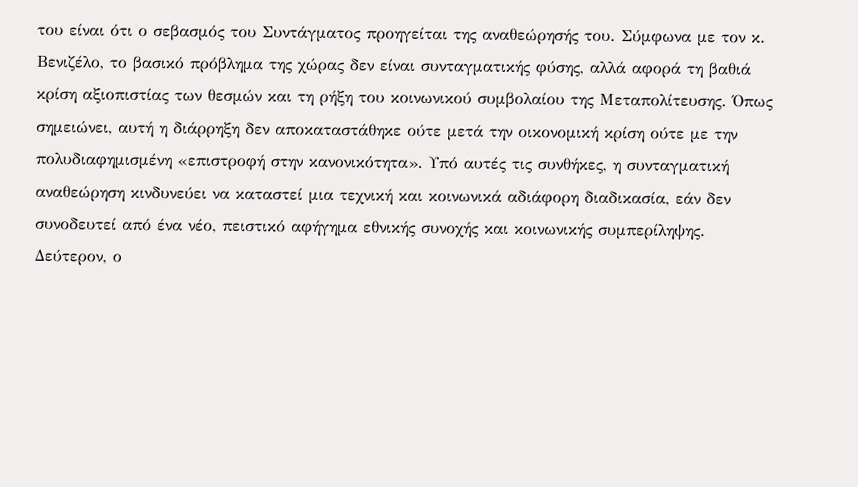του είναι ότι ο σεβασμός του Συντάγματος προηγείται της αναθεώρησής του. Σύμφωνα με τον κ. Βενιζέλο, το βασικό πρόβλημα της χώρας δεν είναι συνταγματικής φύσης, αλλά αφορά τη βαθιά κρίση αξιοπιστίας των θεσμών και τη ρήξη του κοινωνικού συμβολαίου της Μεταπολίτευσης. Όπως σημειώνει, αυτή η διάρρηξη δεν αποκαταστάθηκε ούτε μετά την οικονομική κρίση ούτε με την πολυδιαφημισμένη «επιστροφή στην κανονικότητα». Υπό αυτές τις συνθήκες, η συνταγματική αναθεώρηση κινδυνεύει να καταστεί μια τεχνική και κοινωνικά αδιάφορη διαδικασία, εάν δεν συνοδευτεί από ένα νέο, πειστικό αφήγημα εθνικής συνοχής και κοινωνικής συμπερίληψης.
Δεύτερον, ο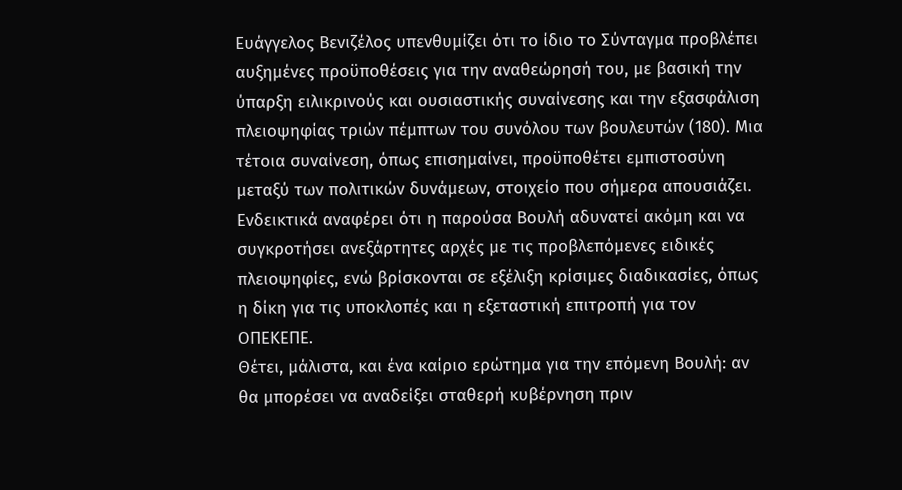Ευάγγελος Βενιζέλος υπενθυμίζει ότι το ίδιο το Σύνταγμα προβλέπει αυξημένες προϋποθέσεις για την αναθεώρησή του, με βασική την ύπαρξη ειλικρινούς και ουσιαστικής συναίνεσης και την εξασφάλιση πλειοψηφίας τριών πέμπτων του συνόλου των βουλευτών (180). Μια τέτοια συναίνεση, όπως επισημαίνει, προϋποθέτει εμπιστοσύνη μεταξύ των πολιτικών δυνάμεων, στοιχείο που σήμερα απουσιάζει. Ενδεικτικά αναφέρει ότι η παρούσα Βουλή αδυνατεί ακόμη και να συγκροτήσει ανεξάρτητες αρχές με τις προβλεπόμενες ειδικές πλειοψηφίες, ενώ βρίσκονται σε εξέλιξη κρίσιμες διαδικασίες, όπως η δίκη για τις υποκλοπές και η εξεταστική επιτροπή για τον ΟΠΕΚΕΠΕ.
Θέτει, μάλιστα, και ένα καίριο ερώτημα για την επόμενη Βουλή: αν θα μπορέσει να αναδείξει σταθερή κυβέρνηση πριν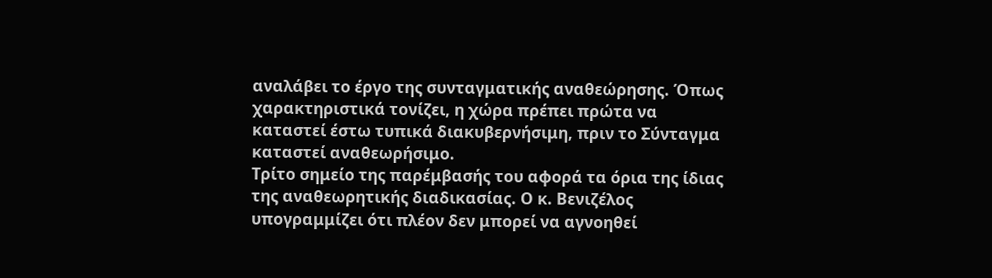αναλάβει το έργο της συνταγματικής αναθεώρησης. Όπως χαρακτηριστικά τονίζει, η χώρα πρέπει πρώτα να καταστεί έστω τυπικά διακυβερνήσιμη, πριν το Σύνταγμα καταστεί αναθεωρήσιμο.
Τρίτο σημείο της παρέμβασής του αφορά τα όρια της ίδιας της αναθεωρητικής διαδικασίας. Ο κ. Βενιζέλος υπογραμμίζει ότι πλέον δεν μπορεί να αγνοηθεί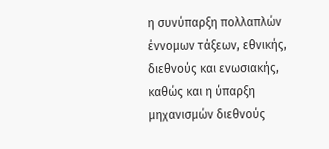η συνύπαρξη πολλαπλών έννομων τάξεων, εθνικής, διεθνούς και ενωσιακής, καθώς και η ύπαρξη μηχανισμών διεθνούς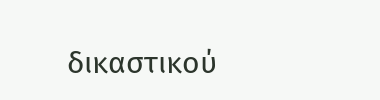δικαστικού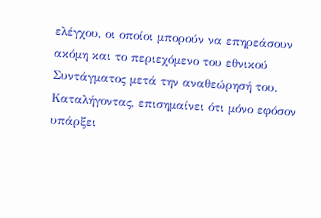ελέγχου, οι οποίοι μπορούν να επηρεάσουν ακόμη και το περιεχόμενο του εθνικού Συντάγματος μετά την αναθεώρησή του.
Καταλήγοντας, επισημαίνει ότι μόνο εφόσον υπάρξει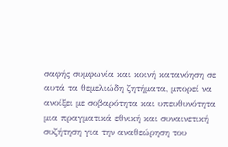σαφής συμφωνία και κοινή κατανόηση σε αυτά τα θεμελιώδη ζητήματα, μπορεί να ανοίξει με σοβαρότητα και υπευθυνότητα μια πραγματικά εθνική και συναινετική συζήτηση για την αναθεώρηση του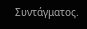Συντάγματος.